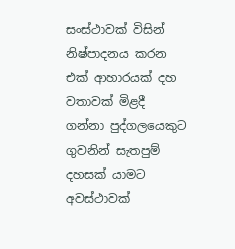සංස්ථාවක් විසින් නිෂ්පාදනය කරන එක් ආහාරයක් දහ වතාවක් මිළදී ගන්නා පුද්ගලයෙකුට ගුවනින් සැතපුම් දහසක් යාමට අවස්ථාවක්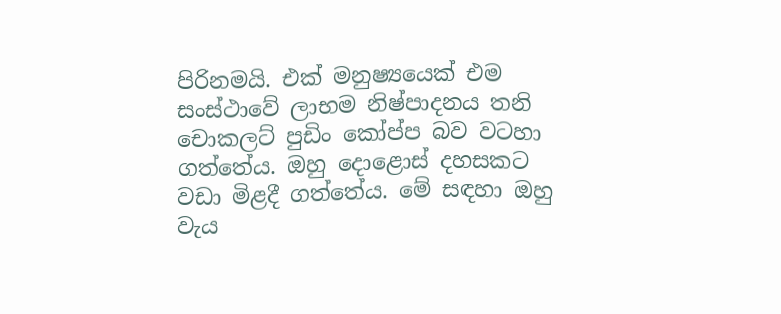පිරිනමයි. එක් මනුෂ්‍යයෙක් එම සංස්ථාවේ ලාභම නිෂ්පාදනය තනි චොකලට් පුඩිං කෝප්ප බව වටහා ගත්තේය. ඔහු දොළොස් දහසකට වඩා මිළදී ගත්තේය. මේ සඳහා ඔහු වැය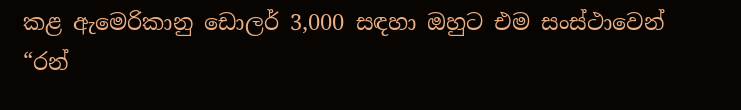කළ ඇමෙරිකානු ඩොලර් 3,000 සඳහා ඔහුට එම සංස්ථාවෙන් “රන්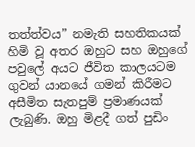තත්ත්වය” නමැති සහතිකයක් හිමි වූ අතර ඔහුට සහ ඔහුගේ පවුලේ අයට ජීවිත කාලයටම ගුවන් යානයේ ගමන් කිරීමට අසීමිත සැතපුම් ප්‍රමාණයක් ලැබුණි. ඔහු මිළදී ගත් පුඩිං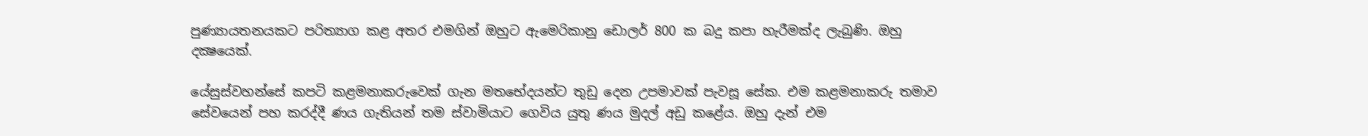පුණ්‍යායතනයකට පරිත්‍යාග කළ අතර එමගින් ඔහුට ඇමෙරිකානු ඩොලර් 800 ක බදු කපා හැරීමක්ද ලැබුණි. ඔහු දක්‍ෂයෙක්.

යේසුස්වහන්සේ කපටි කළමනාකරුවෙක් ගැන මතභේදයන්ට තුඩු දෙන උපමාවක් පැවසූ සේක. එම කළමනාකරු තමාව සේවයෙන් පහ කරද්දී ණය ගැතියන් තම ස්වාමියාට ගෙවිය යුතු ණය මුදල් අඩු කළේය. ඔහු දැන් එම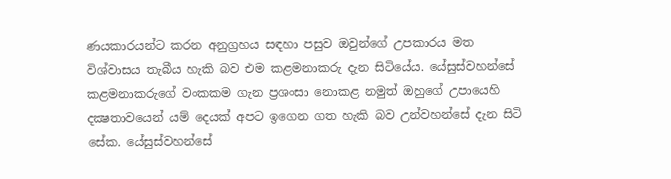ණයකාරයන්ට කරන අනුග්‍රහය සඳහා පසුව ඔවුන්ගේ උපකාරය මත විශ්වාසය තැබීය හැකි බව එම කළමනාකරු දැන සිටියේය. යේසුස්වහන්සේ කළමනාකරුගේ වංකකම ගැන ප්‍රශංසා නොකළ නමුත් ඔහුගේ උපායෙහි දක්‍ෂතාවයෙන් යම් දෙයක් අපට ඉගෙන ගත හැකි බව උන්වහන්සේ දැන සිටි සේක. යේසුස්වහන්සේ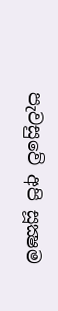පැවසුවේ අපි සූක්‍ෂම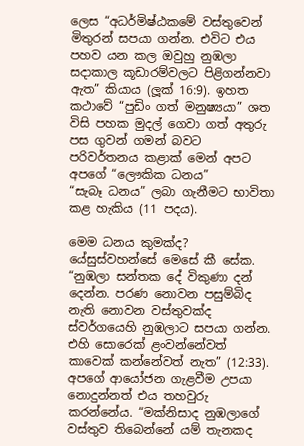ලෙස “අධර්මිෂ්ඨකමේ වස්තුවෙන් මිතුරන් සපයා ගන්න. එවිට එය පහව යන කල ඔවුහු නුඹලා සදාකාල කූඩාරම්වලට පිළිගන්නවා ඇත” කියාය (ලූක් 16:9). ඉහත කථාවේ “පුඩිං ගත් මනුෂ්‍යයා” ශත විසි පහක මුදල් ගෙවා ගත් අතුරු පස ගුවන් ගමන් බවට පරිවර්තනය කළාක් මෙන් අපට අපගේ “ලෞකික ධනය”
“සැබෑ ධනය” ලබා ගැනීමට භාවිතා කළ හැකිය (11 පදය).

මෙම ධනය කුමක්ද? යේසුස්වහන්සේ මෙසේ කී සේක. “නුඹලා සන්තක දේ විකුණා දන් දෙන්න. පරණ නොවන පසුම්බිද නැති නොවන වස්තුවක්ද ස්වර්ගයෙහි නුඹලාට සපයා ගන්න. එහි සොරෙක් ළංවන්නේවත් කාවෙක් කන්නේවත් නැත” (12:33). අපගේ ආයෝජන ගැළවීම උපයා නොදුන්නත් එය තහවුරු කරන්නේය. “මක්නිසාද නුඹලාගේ වස්තුව තිබෙන්නේ යම් තැනකද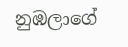නුඹලාගේ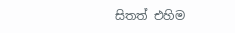සිතත් එහිම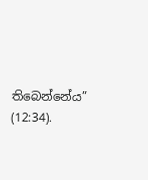තිබෙන්නේය” (12:34).